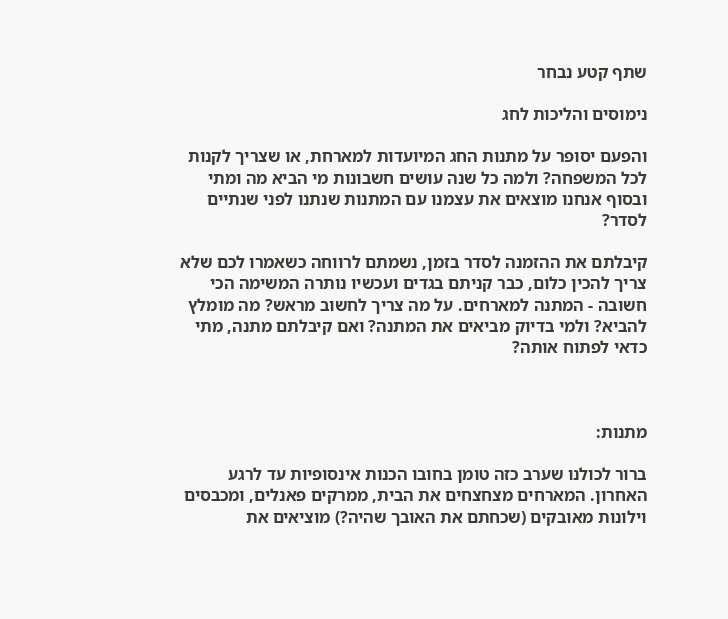שתף קטע נבחר

נימוסים והליכות לחג

והפעם יסופר על מתנות החג המיועדות למארחת, או שצריך לקנות לכל המשפחה? ולמה כל שנה עושים חשבונות מי הביא מה ומתי ובסוף אנחנו מוצאים את עצמנו עם המתנות שנתנו לפני שנתיים לסדר?

קיבלתם את ההזמנה לסדר בזמן, נשמתם לרווחה כשאמרו לכם שלא צריך להכין כלום, כבר קניתם בגדים ועכשיו נותרה המשימה הכי חשובה - המתנה למארחים. על מה צריך לחשוב מראש? מה מומלץ להביא? ולמי בדיוק מביאים את המתנה? ואם קיבלתם מתנה, מתי כדאי לפתוח אותה?



מתנות:

ברור לכולנו שערב כזה טומן בחובו הכנות אינסופיות עד לרגע האחרון. המארחים מצחצחים את הבית, ממרקים פאנלים, ומכבסים וילונות מאובקים (שכחתם את האובך שהיה?) מוציאים את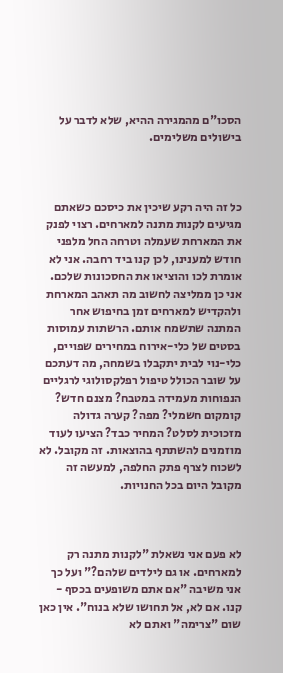הסכו"ם מהמגירה ההיא, שלא לדבר על בישולים משלימים.



כל זה היה רקע שיכין את כיסכם כשאתם מגיעים לקנות מתנה למארחים. רצוי לפנק את המארחת שעמלה וטרחה החל מלפני חודש למענינו, לכן קנו ביד רחבה. אני לא אומרת לכו והוציאו את החסכונות שלכם. אני כן ממליצה לחשוב מה תאהב המארחת ולהקדיש למארחים זמן בחיפוש אחר המתנה שתשמח אותם. הרשתות עמוסות בסטים של כלי-אירוח במחירים שפויים, כלי-נוי לבית יתקבלו בשמחה, מה דעתכם על שובר הכולל טיפול רפלקסולוגי לרגליים הנפוחות מעמידה במטבח? מצנם חדש? קומקום חשמלי? מפה? קערה גדולה מזכוכית לסלט? המחיר כבד? הציעו לעוד מוזמנים להשתתף בהוצאות. זה מקובל. לא לשכוח לצרף פתק החלפה, למעשה זה מקובל היום בכל החנויות.



לא פעם אני נשאלת "לקנות מתנה רק למארחים. או גם לילדים שלהם?" ועל כך אני משיבה "אם אתם משופעים בכסף - קנו. אם לא, אל תחושו שלא בנוח". אין כאן שום "צרימה" ואתם לא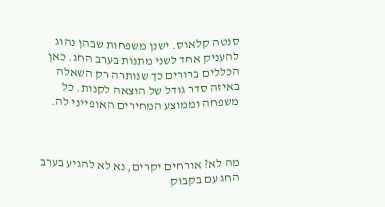סנטה קלאוס. ישנן משפחות שבהן נהוג להעניק אחד לשני מתנות בערב החג. כאן הכללים ברורים כך שנותרה רק השאלה באיזה סדר גודל של הוצאה לקנות. כל משפחה וממוצע המחירים האופייני לה.



מה לא? אורחים יקרים, נא לא להגיע בערב החג עם בקבוק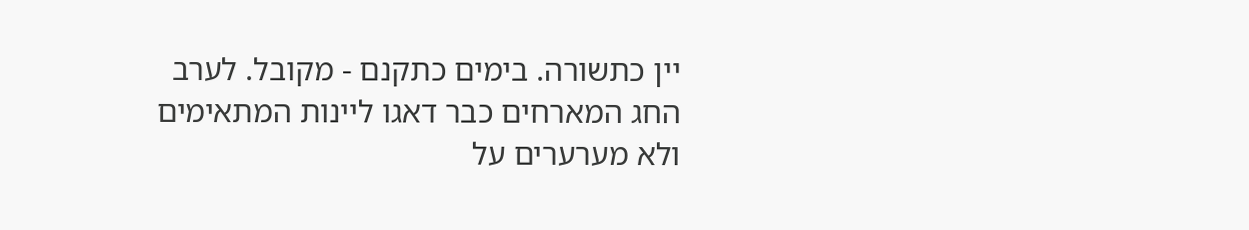יין כתשורה. בימים כתקנם - מקובל. לערב החג המארחים כבר דאגו ליינות המתאימים ולא מערערים על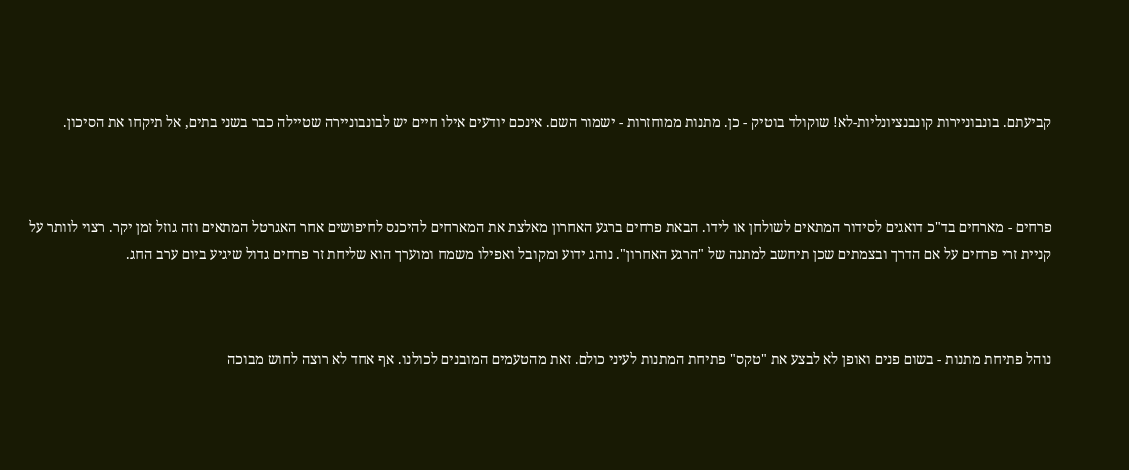קביעתם. בונבוניירות קונבנציונליות-לא! שוקולד בוטיק - כן. מתנות ממוחזרות - ישמור השם. אינכם יודעים אילו חיים יש לבונבוניירה שטיילה כבר בשני בתים, אל תיקחו את הסיכון.



פרחים - מארחים בד"כ דואגים לסידור המתאים לשולחן או לידו. הבאת פרחים ברגע האחרון מאלצת את המארחים להיכנס לחיפושים אחר האגרטל המתאים וזה גוזל זמן יקר. רצוי לוותר על קניית זרי פרחים על אם הדרך ובצמתים שכן תיחשב למתנה של "הרגע האחרון". נוהג ידוע ומקובל ואפילו משמח ומוערך הוא שליחת זר פרחים גדול שיגיע ביום ערב החג.



נוהל פתיחת מתנות - בשום פנים ואופן לא לבצע את "טקס" פתיחת המתנות לעיני כולם. זאת מהטעמים המובנים לכולנו. אף אחד לא רוצה לחוש מבוכה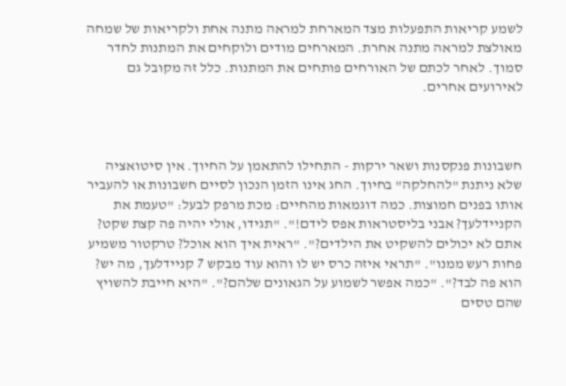לשמע קריאות התפעלות מצד המארחת למראה מתנה אחת ולקריאות של שמחה מאולצת למראה מתנה אחרת. המארחים מודים ולוקחים את המתנות לחדר סמוך. לאחר לכתם של האורחים פותחים את המתנות. כלל זה מקובל גם לאירועים אחרים.



חשבונות פנקסנות ושאר ירקות - התחילו להתאמן על החיוך. אין סיטואציה שלא ניתנת "להחלקה" בחיוך. החג אינו הזמן הנכון לסיים חשבונות או להעביר אותו בפנים חמוצות. כמה דוגמאות מהחיים: מכת מרפק לבעל: "טעמת את הקניידלעך? אבני בליסטראות אפס לידם!". "תגידו, אולי יהיה פה קצת שקט? אתם לא יכולים להשקיט את הילדים?". "ראית איך הוא אוכל? טרקטור משמיע פחות רעש ממנו". "תראי איזה כרס יש לו והוא עוד מבקש 7 קניידלעך, מה יש? הוא פה לבד?". "כמה אפשר לשמוע על הגאונים שלהם?". "היא חייבת להשויץ שהם טסים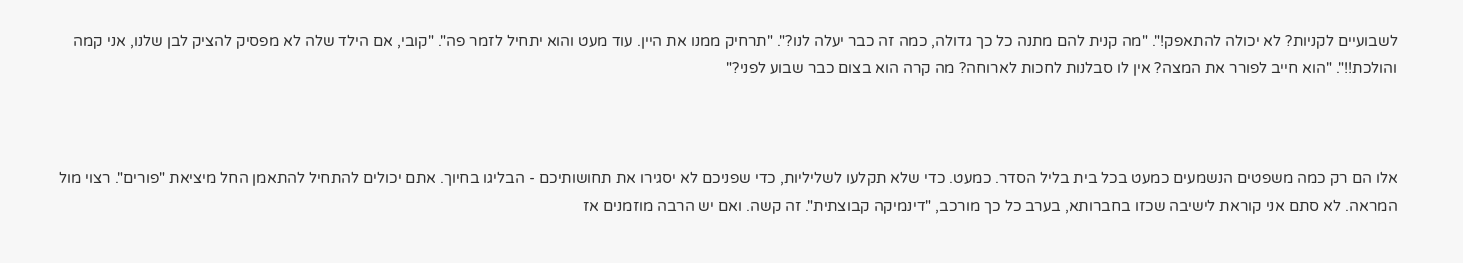לשבועיים לקניות? לא יכולה להתאפק!". "מה קנית להם מתנה כל כך גדולה, כמה זה כבר יעלה לנו?". "תרחיק ממנו את היין. עוד מעט והוא יתחיל לזמר פה". "קובי, אם הילד שלה לא מפסיק להציק לבן שלנו, אני קמה והולכת!!". "הוא חייב לפורר את המצה? אין לו סבלנות לחכות לארוחה? מה קרה הוא בצום כבר שבוע לפני?"



אלו הם רק כמה משפטים הנשמעים כמעט בכל בית בליל הסדר. כמעט. כדי שלא תקלעו לשליליות, כדי שפניכם לא יסגירו את תחושותיכם - הבליגו בחיוך. אתם יכולים להתחיל להתאמן החל מיציאת "פורים". רצוי מול המראה. לא סתם אני קוראת לישיבה שכזו בחברותא, בערב כל כך מורכב, "דינמיקה קבוצתית". זה קשה. ואם יש הרבה מוזמנים אז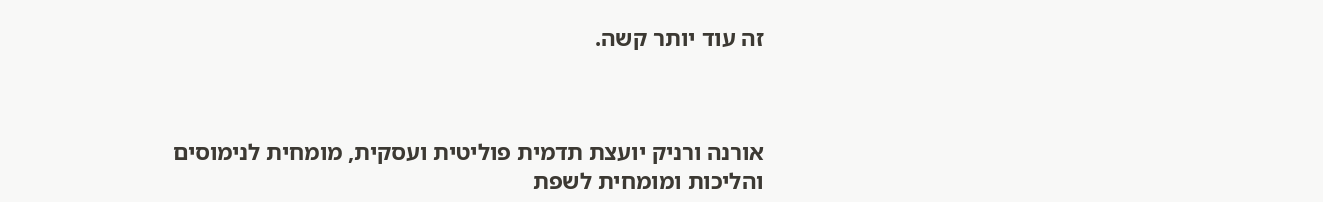זה עוד יותר קשה.



אורנה ורניק יועצת תדמית פוליטית ועסקית, מומחית לנימוסים והליכות ומומחית לשפת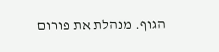הגוף. מנהלת את פורום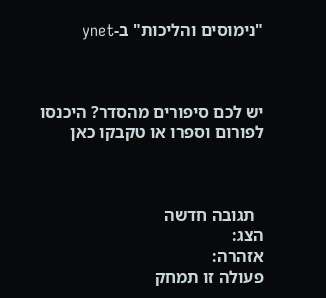"נימוסים והליכות" ב-ynet



יש לכם סיפורים מהסדר? היכנסו לפורום וספרו או טקבקו כאן



  תגובה חדשה
הצג:
אזהרה:
פעולה זו תמחק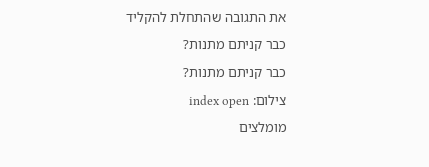את התגובה שהתחלת להקליד
כבר קניתם מתנות?
כבר קניתם מתנות?
צילום: index open
מומלצים